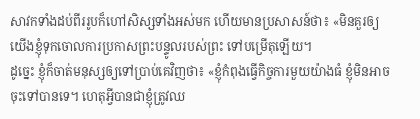សាវកទាំងដប់ពីររូបក៏ហៅសិស្សទាំងអស់មក ហើយមានប្រសាសន៍ថា៖ «មិនគួរឲ្យយើងខ្ញុំទុកចោលការប្រកាសព្រះបន្ទូលរបស់ព្រះ ទៅបម្រើតុឡើយ។
ដូច្នេះ ខ្ញុំក៏ចាត់មនុស្សឲ្យទៅប្រាប់គេវិញថា៖ «ខ្ញុំកំពុងធ្វើកិច្ចការមួយយ៉ាងធំ ខ្ញុំមិនអាចចុះទៅបានទេ។ ហេតុអ្វីបានជាខ្ញុំត្រូវឈ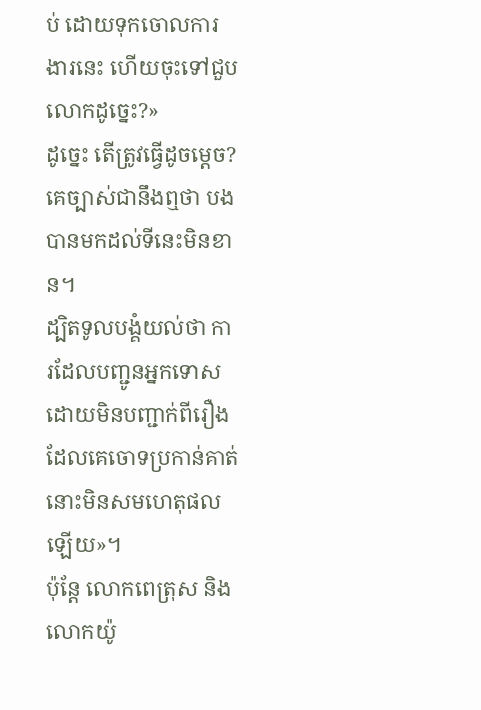ប់ ដោយទុកចោលការងារនេះ ហើយចុះទៅជួបលោកដូច្នេះ?»
ដូច្នេះ តើត្រូវធ្វើដូចម្តេច? គេច្បាស់ជានឹងឮថា បងបានមកដល់ទីនេះមិនខាន។
ដ្បិតទូលបង្គំយល់ថា ការដែលបញ្ជូនអ្នកទោស ដោយមិនបញ្ជាក់ពីរឿងដែលគេចោទប្រកាន់គាត់ នោះមិនសមហេតុផលឡើយ»។
ប៉ុន្ដែ លោកពេត្រុស និងលោកយ៉ូ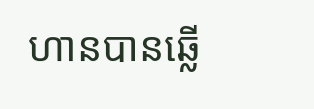ហានបានឆ្លើ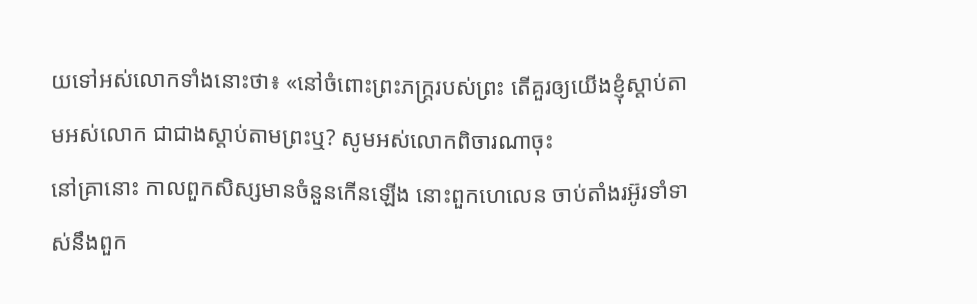យទៅអស់លោកទាំងនោះថា៖ «នៅចំពោះព្រះភក្ត្ររបស់ព្រះ តើគួរឲ្យយើងខ្ញុំស្តាប់តាមអស់លោក ជាជាងស្តាប់តាមព្រះឬ? សូមអស់លោកពិចារណាចុះ
នៅគ្រានោះ កាលពួកសិស្សមានចំនួនកើនឡើង នោះពួកហេលេន ចាប់តាំងរអ៊ូរទាំទាស់នឹងពួក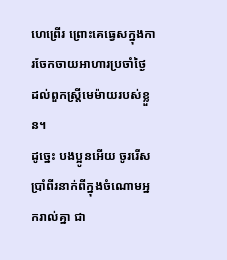ហេព្រើរ ព្រោះគេធ្វេសក្នុងការចែកចាយអាហារប្រចាំថ្ងៃ ដល់ពួកស្ត្រីមេម៉ាយរបស់ខ្លួន។
ដូច្នេះ បងប្អូនអើយ ចូររើសប្រាំពីរនាក់ពីក្នុងចំណោមអ្នករាល់គ្នា ជា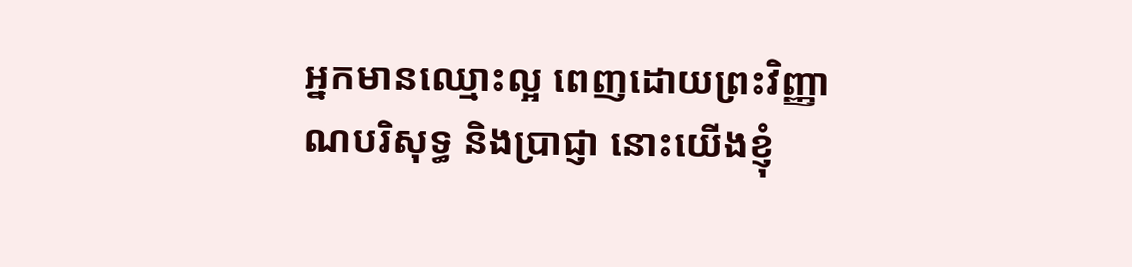អ្នកមានឈ្មោះល្អ ពេញដោយព្រះវិញ្ញាណបរិសុទ្ធ និងប្រាជ្ញា នោះយើងខ្ញុំ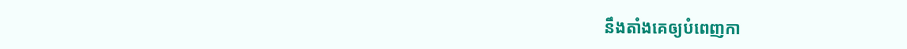នឹងតាំងគេឲ្យបំពេញកា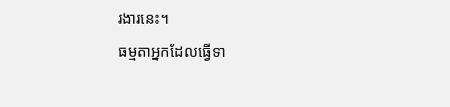រងារនេះ។
ធម្មតាអ្នកដែលធ្វើទា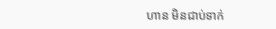ហាន មិនជាប់ទាក់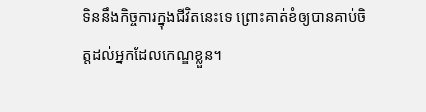ទិននឹងកិច្ចការក្នុងជីវិតនេះទេ ព្រោះគាត់ខំឲ្យបានគាប់ចិត្តដល់អ្នកដែលកេណ្ឌខ្លួន។